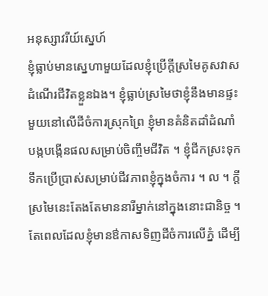អនុស្សាវរីយ៍ស្នេហ៍
ខ្ញុំធ្លាប់មានស្នេហាមួយដែលខ្ញុំប្រើក្តីស្រមៃគូសវាសដំណើរជីវិតខ្លួនឯង។ ខ្ញុំធ្លាប់ស្រមៃថាខ្ញុំនឹងមានផ្ទះមួយនៅលើដីចំការស្រុកព្រៃ ខ្ញុំមានគំនិតដាំដំណាំ បង្កបង្កើនផលសម្រាប់ចិញ្ចឹមជីវិត ។ ខ្ញុំជីកស្រះទុកទឹកប្រើប្រាស់សម្រាប់ជីវភាពខ្ញុំក្នុងចំការ ។ ល ។ ក្តីស្រមៃនេះតែងតែមាននារីម្នាក់នៅក្នុងនោះជានិច្ច ។ តែពេលដែលខ្ញុំមានឳកាសទិញដីចំការលើភ្នំ ដើម្បី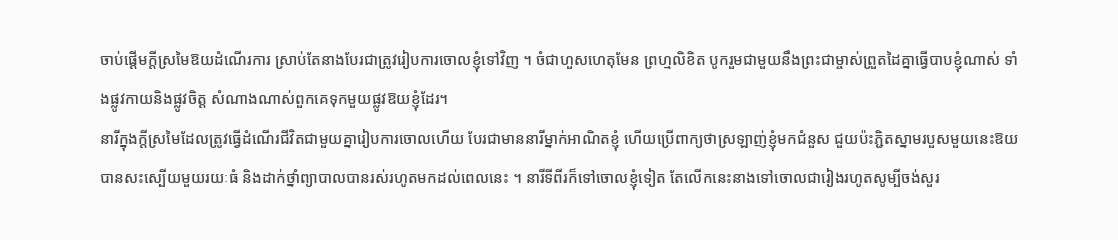ចាប់ផ្តើមក្តីស្រមៃឱយដំណើរការ ស្រាប់តែនាងបែរជាត្រូវរៀបការចោលខ្ញុំទៅវិញ ។ ចំជាហួសហេតុមែន ព្រហ្មលិខិត បូករួមជាមួយនឹងព្រះជាម្ចាស់ព្រួតដៃគ្នាធ្វើបាបខ្ញុំណាស់ ទាំងផ្លូវកាយនិងផ្លូវចិត្ត សំណាងណាស់ពួកគេទុកមួយផ្លូវឱយខ្ញុំដែរ។
នារីក្នុងក្តីស្រមៃដែលត្រូវធ្វើដំណើរជីវិតជាមួយគ្នារៀបការចោលហើយ បែរជាមាននារីម្នាក់អាណិតខ្ញុំ ហើយប្រើពាក្យថាស្រឡាញ់ខ្ញុំមកជំនួស ជួយប៉ះភ្ជិតស្នាមរបួសមួយនេះឱយបានសះស្បើយមួយរយៈធំ និងដាក់ថ្នាំព្យាបាលបានរស់រហូតមកដល់ពេលនេះ ។ នារីទីពីរក៏ទៅចោលខ្ញុំទៀត តែលើកនេះនាងទៅចោលជារៀងរហូតសូម្បីចង់សួរ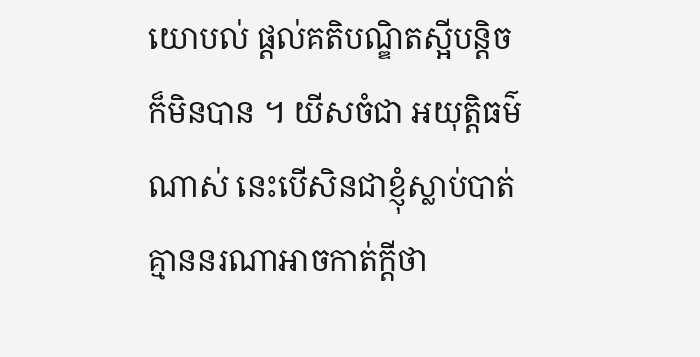យោបល់ ផ្តល់គតិបណ្ឌិតស្អីបន្តិចក៏មិនបាន ។ យីសចំជា អយុត្តិធម៌ណាស់ នេះបើសិនជាខ្ញុំស្លាប់បាត់គ្មាននរណាអាចកាត់ក្តីថា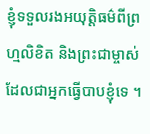ខ្ញុំទទួលរងអយុត្តិធម៌ពីព្រហ្មលិខិត និងព្រះជាម្ចាស់ដែលជាអ្នកធ្វើបាបខ្ញុំទេ ។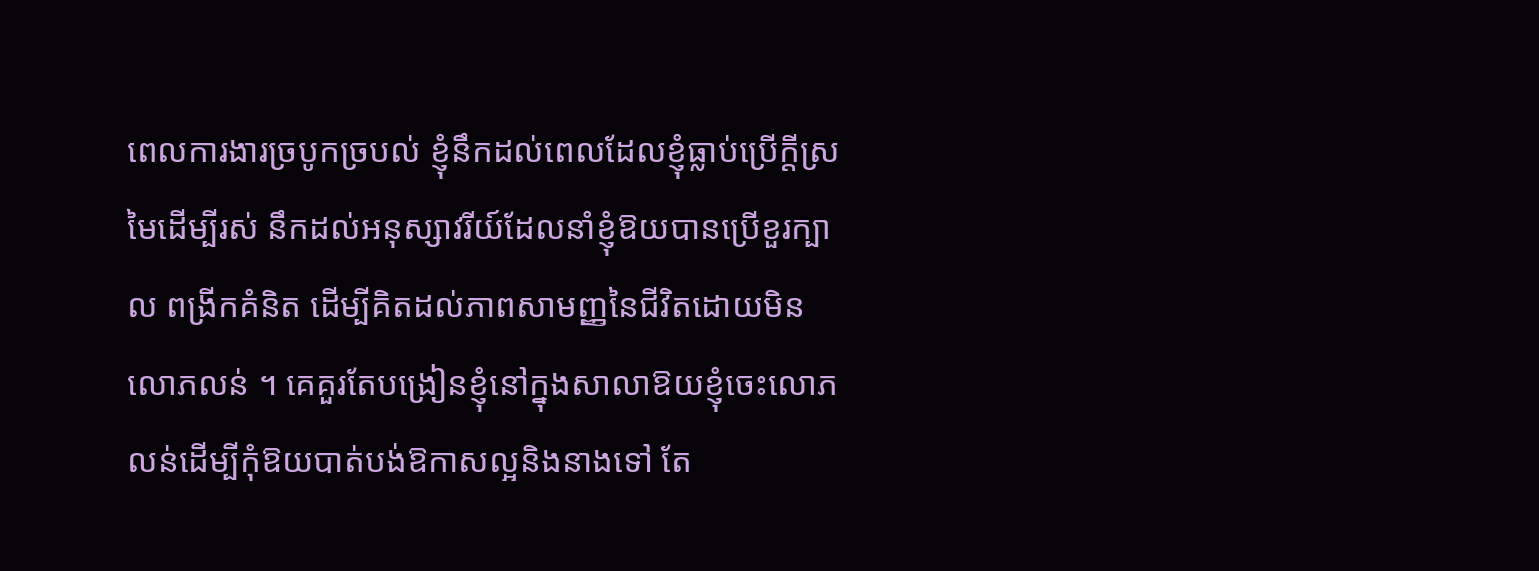ពេលការងារច្របូកច្របល់ ខ្ញុំនឹកដល់ពេលដែលខ្ញុំធ្លាប់ប្រើក្តីស្រមៃដើម្បីរស់ នឹកដល់អនុស្សាវរីយ៍ដែលនាំខ្ញុំឱយបានប្រើខួរក្បាល ពង្រីកគំនិត ដើម្បីគិតដល់ភាពសាមញ្ញនៃជីវិតដោយមិនលោភលន់ ។ គេគួរតែបង្រៀនខ្ញុំនៅក្នុងសាលាឱយខ្ញុំចេះលោភលន់ដើម្បីកុំឱយបាត់បង់ឱកាសល្អនិងនាងទៅ តែ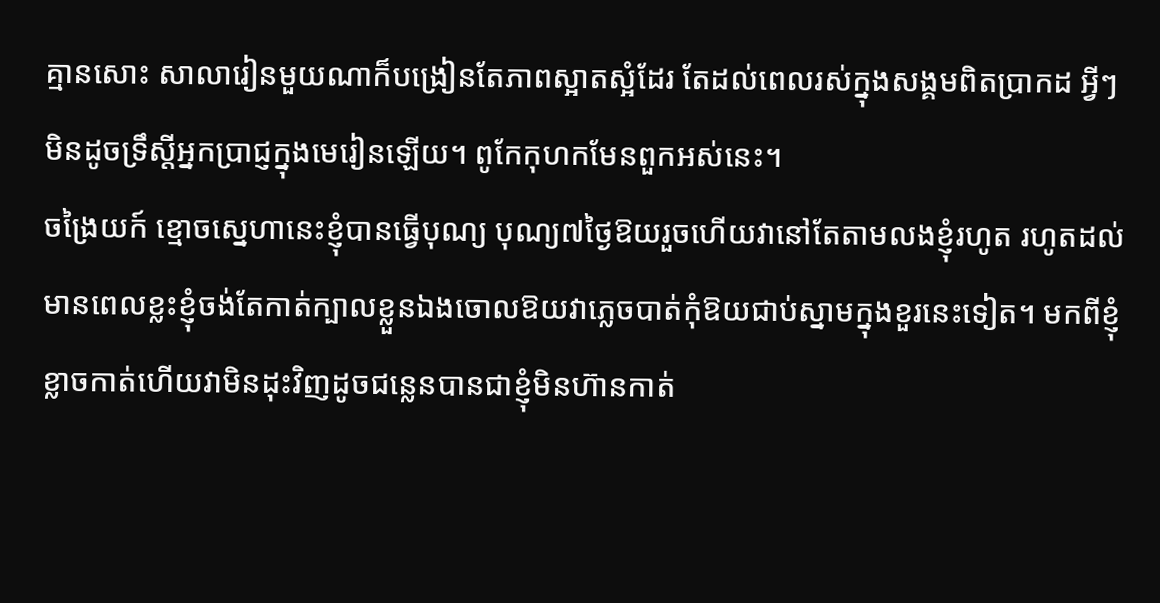គ្មានសោះ សាលារៀនមួយណាក៏បង្រៀនតែភាពស្អាតស្អំដែរ តែដល់ពេលរស់ក្នុងសង្គមពិតប្រាកដ អ្វីៗមិនដូចទ្រឹស្តីអ្នកប្រាជ្ញក្នុងមេរៀនឡើយ។ ពូកែកុហកមែនពួកអស់នេះ។
ចង្រៃយក៍ ខ្មោចស្នេហានេះខ្ញុំបានធ្វើបុណ្យ បុណ្យ៧ថ្ងៃឱយរួចហើយវានៅតែតាមលងខ្ញុំរហូត រហូតដល់មានពេលខ្លះខ្ញុំចង់តែកាត់ក្បាលខ្លួនឯងចោលឱយវាភ្លេចបាត់កុំឱយជាប់ស្នាមក្នុងខួរនេះទៀត។ មកពីខ្ញុំខ្លាចកាត់ហើយវាមិនដុះវិញដូចជន្លេនបានជាខ្ញុំមិនហ៊ានកាត់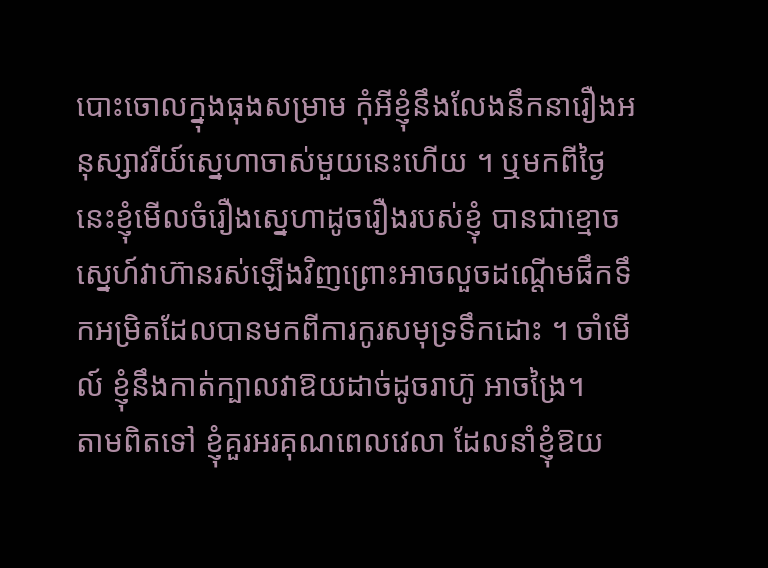បោះចោលក្នុងធុងសម្រាម កុំអីខ្ញុំនឹងលែងនឹកនារឿងអនុស្សាវរីយ៍ស្នេហាចាស់មួយនេះហើយ ។ ឬមកពីថ្ងៃនេះខ្ញុំមើលចំរឿងស្នេហាដូចរឿងរបស់ខ្ញុំ បានជាខ្មោចស្នេហ៍វាហ៊ានរស់ឡើងវិញព្រោះអាចលួចដណ្តើមផឹកទឹកអម្រិតដែលបានមកពីការកូរសមុទ្រទឹកដោះ ។ ចាំមើល៍ ខ្ញុំនឹងកាត់ក្បាលវាឱយដាច់ដូចរាហ៊ូ អាចង្រៃ។
តាមពិតទៅ ខ្ញុំគួរអរគុណពេលវេលា ដែលនាំខ្ញុំឱយ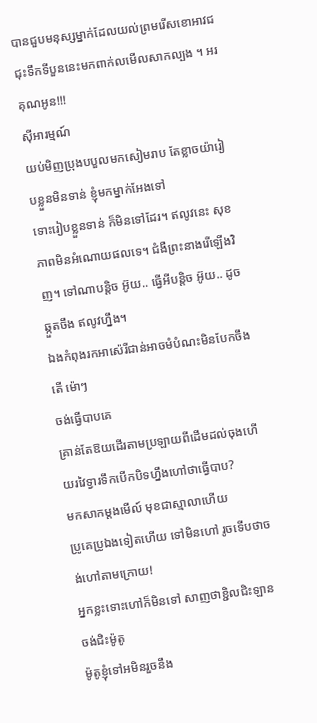បានជួបមនុស្សម្នាក់ដែលយល់ព្រមរើសខោអាវជជុះទឹកទីបួននេះមកពាក់លមើលសាកល្បង ។ អរគុណអូន!!!
ស៊ីអារម្មណ៍
យប់មិញប្រុងបបួលមកសៀមរាប តែខ្លាចយ៉ារៀបខ្លួនមិនទាន់ ខ្ញុំមកម្នាក់អែងទៅ
ទោះរៀបខ្លួនទាន់ ក៏មិនទៅដែរ។ ឥលូវនេះ សុខភាពមិនអំណោយផលទេ។ ជំងឺព្រះនាងរើឡើងវិញ។ ទៅណាបន្តិច អ៊ូយ.. ធ្វើអីបន្តិច អ៊ូយ.. ដូចឆ្កួតចឹង ឥលូវហ្នឹង។
ឯងកំពុងរកអាស៉េរីជាន់អាចមំបំណះមិនបែកចឹងតើ ម៉ោៗ
ចង់ធ្វើបាបគេ
គ្រាន់តែឱយដើរតាមប្រឡាយពីដើមដល់ចុងហើយរវៃទ្វារទឹកបើកបិទហ្នឹងហៅថាធ្វើបាប?
មកសាកម្តងមើល៍ មុខជាស្មាលាហើយ
ប្រូគេប្រូឯងទៀតហើយ ទៅមិនហៅ រូចទើបថាចង់ហៅតាមក្រោយ!
អ្នកខ្លះទោះហៅក៏មិនទៅ សាញថាខ្ជិលជិះឡាន
ចង់ជិះម៉ូតូ
ម៉ូតូខ្ញុំទៅអមិនរួចនឹង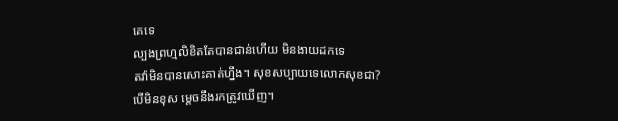គេទេ
ល្បងព្រហ្មលិខិតតែបានជាន់ហើយ មិនងាយដកទេ
តវ៉ាមិនបានសោះគាត់ហ្នឹង។ សុខសប្បាយទេលោកសុខជា?
បើមិនខុស ម្ដេចនឹងរកត្រូវឃើញ។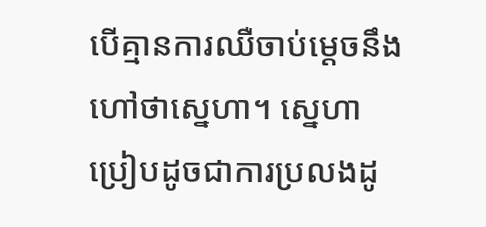បើគ្មានការឈឺចាប់ម្ដេចនឹងហៅថាស្នេហា។ ស្នេហាប្រៀបដូចជាការប្រលងដូ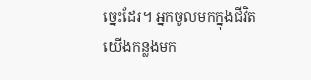ច្នេះដែរ។ អ្នកចូលមកក្នុងជីវិតយើងកន្លងមក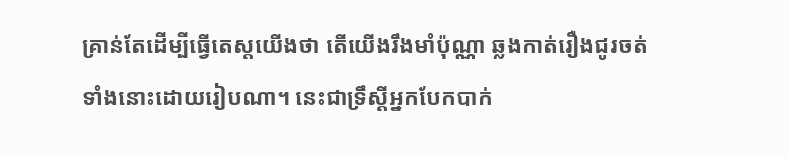គ្រាន់តែដើម្បីធ្វើតេស្តយើងថា តើយើងរឹងមាំប៉ុណ្ណា ឆ្លងកាត់រឿងជូរចត់ទាំងនោះដោយរៀបណា។ នេះជាទ្រឹស្ដីអ្នកបែកបាក់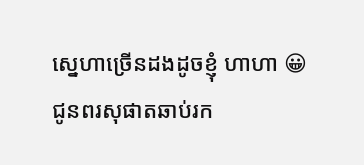ស្នេហាច្រើនដងដូចខ្ញុំ ហាហា 😀
ជូនពរសុផាតឆាប់រក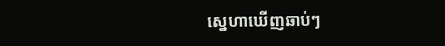ស្នេហាឃើញឆាប់ៗ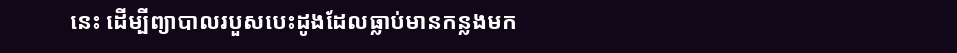នេះ ដើម្បីព្យាបាលរបួសបេះដូងដែលធ្លាប់មានកន្លងមក